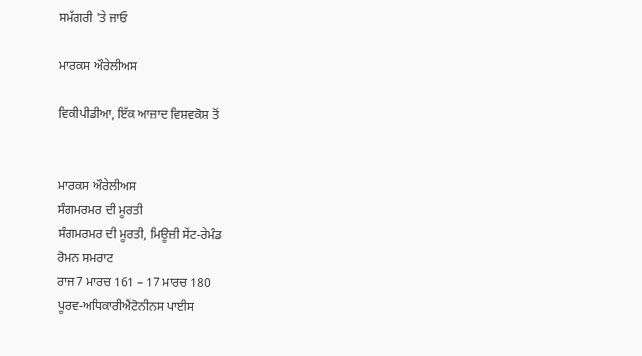ਸਮੱਗਰੀ 'ਤੇ ਜਾਓ

ਮਾਰਕਸ ਔਰੇਲੀਅਸ

ਵਿਕੀਪੀਡੀਆ, ਇੱਕ ਆਜ਼ਾਦ ਵਿਸ਼ਵਕੋਸ਼ ਤੋਂ


ਮਾਰਕਸ ਔਰੇਲੀਅਸ
ਸੰਗਮਰਮਰ ਦੀ ਮੂਰਤੀ
ਸੰਗਮਰਮਰ ਦੀ ਮੂਰਤੀ, ਮਿਊਜ਼ੀ ਸੇਂਟ-ਰੇਮੰਡ
ਰੋਮਨ ਸਮਰਾਟ
ਰਾਜ7 ਮਾਰਚ 161 – 17 ਮਾਰਚ 180
ਪੂਰਵ-ਅਧਿਕਾਰੀਐਂਟੋਨੀਨਸ ਪਾਈਸ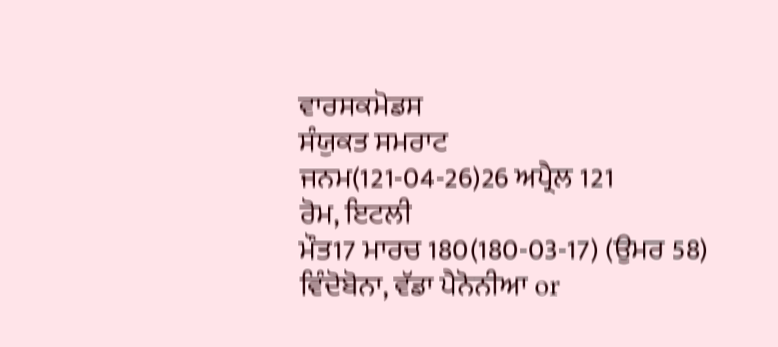ਵਾਰਸਕਮੋਡਸ
ਸੰਯੁਕਤ ਸਮਰਾਟ
ਜਨਮ(121-04-26)26 ਅਪ੍ਰੈਲ 121
ਰੋਮ, ਇਟਲੀ
ਮੌਤ17 ਮਾਰਚ 180(180-03-17) (ਉਮਰ 58)
ਵਿੰਦੋਬੋਨਾ, ਵੱਡਾ ਪੈਨੋਨੀਆ or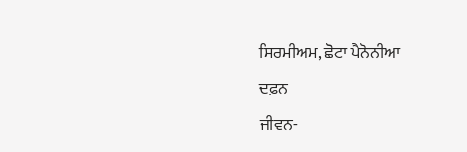ਸਿਰਮੀਅਮ, ਛੋਟਾ ਪੈਨੋਨੀਆ
ਦਫ਼ਨ
ਜੀਵਨ-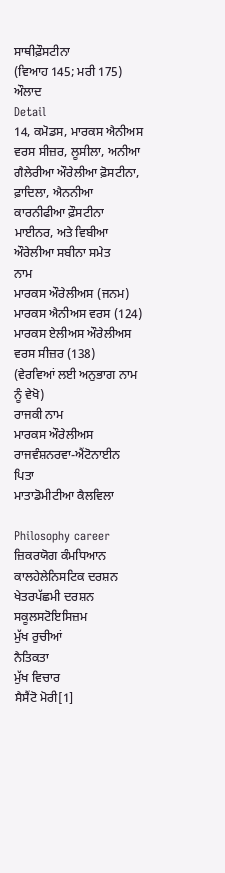ਸਾਥੀਫ਼ੌਸਟੀਨਾ
(ਵਿਆਹ 145; ਮਰੀ 175)
ਔਲਾਦ
Detail
14, ਕਮੋਡਸ, ਮਾਰਕਸ ਐਨੀਅਸ ਵਰਸ ਸੀਜ਼ਰ, ਲੂਸੀਲਾ, ਅਨੀਆ ਗੈਲੇਰੀਆ ਔਰੇਲੀਆ ਫ਼ੋਸਟੀਨਾ, ਫ਼ਾਦਿਲਾ, ਐਨਨੀਆ ਕਾਰਨੀਫੀਆ ਫ਼ੌਸਟੀਨਾ ਮਾਈਨਰ, ਅਤੇ ਵਿਬੀਆ ਔਰੇਲੀਆ ਸਬੀਨਾ ਸਮੇਤ
ਨਾਮ
ਮਾਰਕਸ ਔਰੇਲੀਅਸ (ਜਨਮ)
ਮਾਰਕਸ ਐਨੀਅਸ ਵਰਸ (124)
ਮਾਰਕਸ ਏਲੀਅਸ ਔਰੇਲੀਅਸ ਵਰਸ ਸੀਜ਼ਰ (138)
(ਵੇਰਵਿਆਂ ਲਈ ਅਨੁਭਾਗ ਨਾਮ ਨੂੰ ਵੇਖੋ)
ਰਾਜਕੀ ਨਾਮ
ਮਾਰਕਸ ਔਰੇਲੀਅਸ
ਰਾਜਵੰਸ਼ਨਰਵਾ-ਐਂਟੋਨਾਈਨ
ਪਿਤਾ
ਮਾਤਾਡੋਮੀਟੀਆ ਕੈਲਵਿਲਾ

Philosophy career
ਜ਼ਿਕਰਯੋਗ ਕੰਮਧਿਆਨ
ਕਾਲਹੇਲੇਨਿਸਟਿਕ ਦਰਸ਼ਨ
ਖੇਤਰਪੱਛਮੀ ਦਰਸ਼ਨ
ਸਕੂਲਸਟੋਇਸਿਜ਼ਮ
ਮੁੱਖ ਰੁਚੀਆਂ
ਨੈਤਿਕਤਾ
ਮੁੱਖ ਵਿਚਾਰ
ਸੈਸੈਂਟੋ ਮੋਰੀ[1]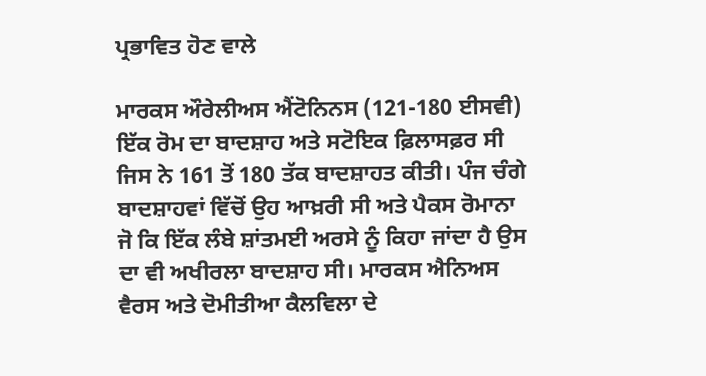ਪ੍ਰਭਾਵਿਤ ਹੋਣ ਵਾਲੇ

ਮਾਰਕਸ ਔਰੇਲੀਅਸ ਐਂਟੋਨਿਨਸ (121-180 ਈਸਵੀ) ਇੱਕ ਰੋਮ ਦਾ ਬਾਦਸ਼ਾਹ ਅਤੇ ਸਟੋਇਕ ਫ਼ਿਲਾਸਫ਼ਰ ਸੀ ਜਿਸ ਨੇ 161 ਤੋਂ 180 ਤੱਕ ਬਾਦਸ਼ਾਹਤ ਕੀਤੀ। ਪੰਜ ਚੰਗੇ ਬਾਦਸ਼ਾਹਵਾਂ ਵਿੱਚੋਂ ਉਹ ਆਖ਼ਰੀ ਸੀ ਅਤੇ ਪੈਕਸ ਰੋਮਾਨਾ ਜੋ ਕਿ ਇੱਕ ਲੰਬੇ ਸ਼ਾਂਤਮਈ ਅਰਸੇ ਨੂੰ ਕਿਹਾ ਜਾਂਦਾ ਹੈ ਉਸ ਦਾ ਵੀ ਅਖੀਰਲਾ ਬਾਦਸ਼ਾਹ ਸੀ। ਮਾਰਕਸ ਐਨਿਅਸ ਵੈਰਸ ਅਤੇ ਦੋਮੀਤੀਆ ਕੈਲਵਿਲਾ ਦੇ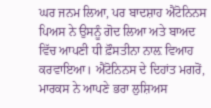ਘਰ ਜਨਮ ਲਿਆ, ਪਰ ਬਾਦਸ਼ਾਹ ਐਂਟੋਨਿਨਸ ਪਿਅਸ ਨੇ ਉਸਨੂੰ ਗੋਦ ਲਿਆ ਅਤੇ ਬਾਅਦ ਵਿੱਚ ਆਪਣੀ ਧੀ ਫ਼ੌਸਤੀਨਾ ਨਾਲ਼ ਵਿਆਹ ਕਰਵਾਇਆ। ਐਂਟੋਨਿਨਸ ਦੇ ਦਿਹਾਂਤ ਮਗਰੋਂ, ਮਾਰਕਸ ਨੇ ਆਪਣੇ ਭਰਾ ਲੁਸ਼ਿਅਸ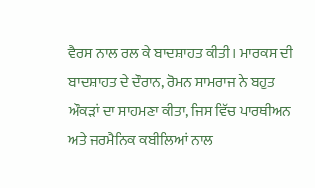ਵੈਰਸ ਨਾਲ ਰਲ ਕੇ ਬਾਦਸ਼ਾਹਤ ਕੀਤੀ। ਮਾਰਕਸ ਦੀ ਬਾਦਸ਼ਾਹਤ ਦੇ ਦੌਰਾਨ, ਰੋਮਨ ਸਾਮਰਾਜ ਨੇ ਬਹੁਤ ਔਕੜਾਂ ਦਾ ਸਾਹਮਣਾ ਕੀਤਾ, ਜਿਸ ਵਿੱਚ ਪਾਰਥੀਅਨ ਅਤੇ ਜਰਮੈਨਿਕ ਕਬੀਲਿਆਂ ਨਾਲ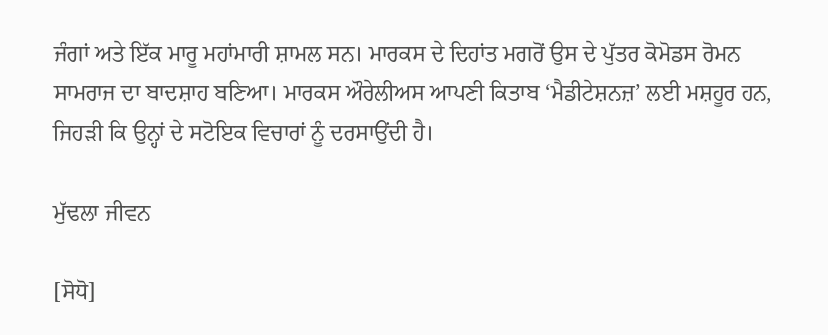ਜੰਗਾਂ ਅਤੇ ਇੱਕ ਮਾਰੂ ਮਹਾਂਮਾਰੀ ਸ਼ਾਮਲ ਸਨ। ਮਾਰਕਸ ਦੇ ਦਿਹਾਂਤ ਮਗਰੋਂ ਉਸ ਦੇ ਪੁੱਤਰ ਕੋਮੋਡਸ ਰੋਮਨ ਸਾਮਰਾਜ ਦਾ ਬਾਦਸ਼ਾਹ ਬਣਿਆ। ਮਾਰਕਸ ਔਰੇਲੀਅਸ ਆਪਣੀ ਕਿਤਾਬ ‘ਮੈਡੀਟੇਸ਼ਨਜ਼’ ਲਈ ਮਸ਼ਹੂਰ ਹਨ, ਜਿਹੜੀ ਕਿ ਉਨ੍ਹਾਂ ਦੇ ਸਟੋਇਕ ਵਿਚਾਰਾਂ ਨੂੰ ਦਰਸਾਉਂਦੀ ਹੈ।

ਮੁੱਢਲਾ ਜੀਵਨ

[ਸੋਧੋ]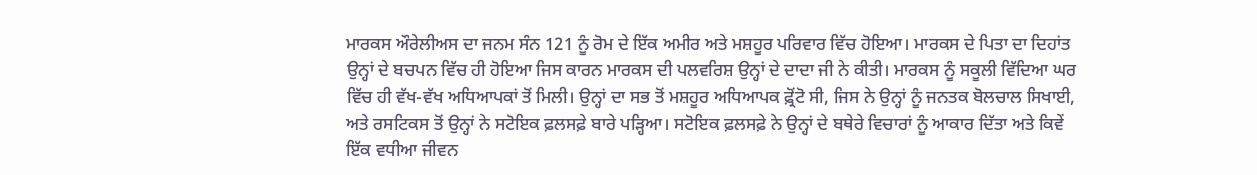ਮਾਰਕਸ ਔਰੇਲੀਅਸ ਦਾ ਜਨਮ ਸੰਨ 121 ਨੂੰ ਰੋਮ ਦੇ ਇੱਕ ਅਮੀਰ ਅਤੇ ਮਸ਼ਹੂਰ ਪਰਿਵਾਰ ਵਿੱਚ ਹੋਇਆ। ਮਾਰਕਸ ਦੇ ਪਿਤਾ ਦਾ ਦਿਹਾਂਤ ਉਨ੍ਹਾਂ ਦੇ ਬਚਪਨ ਵਿੱਚ ਹੀ ਹੋਇਆ ਜਿਸ ਕਾਰਨ ਮਾਰਕਸ ਦੀ ਪਲਵਰਿਸ਼ ਉਨ੍ਹਾਂ ਦੇ ਦਾਦਾ ਜੀ ਨੇ ਕੀਤੀ। ਮਾਰਕਸ ਨੂੰ ਸਕੂਲੀ ਵਿੱਦਿਆ ਘਰ ਵਿੱਚ ਹੀ ਵੱਖ-ਵੱਖ ਅਧਿਆਪਕਾਂ ਤੋਂ ਮਿਲੀ। ਉਨ੍ਹਾਂ ਦਾ ਸਭ ਤੋਂ ਮਸ਼ਹੂਰ ਅਧਿਆਪਕ ਫ਼੍ਰੋਂਟੋ ਸੀ, ਜਿਸ ਨੇ ਉਨ੍ਹਾਂ ਨੂੰ ਜਨਤਕ ਬੋਲਚਾਲ ਸਿਖਾਈ, ਅਤੇ ਰਸਟਿਕਸ ਤੋਂ ਉਨ੍ਹਾਂ ਨੇ ਸਟੋਇਕ ਫ਼ਲਸਫ਼ੇ ਬਾਰੇ ਪੜ੍ਹਿਆ। ਸਟੋਇਕ ਫ਼ਲਸਫ਼ੇ ਨੇ ਉਨ੍ਹਾਂ ਦੇ ਬਥੇਰੇ ਵਿਚਾਰਾਂ ਨੂੰ ਆਕਾਰ ਦਿੱਤਾ ਅਤੇ ਕਿਵੇਂ ਇੱਕ ਵਧੀਆ ਜੀਵਨ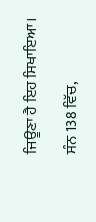ਜਿਊਣਾ ਹੈ ਇਹ ਸਿਖਾਇਆ।

ਸੰਨ 138 ਵਿੱਚ,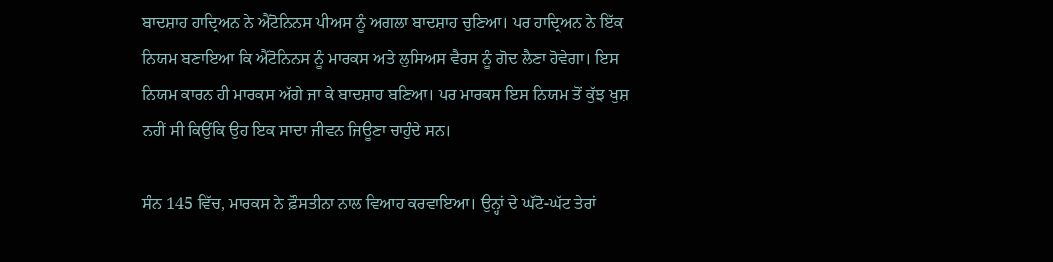ਬਾਦਸ਼ਾਹ ਹਾਦ੍ਰਿਅਨ ਨੇ ਐਂਟੋਨਿਨਸ ਪੀਅਸ ਨੂੰ ਅਗਲਾ ਬਾਦਸ਼ਾਹ ਚੁਣਿਆ। ਪਰ ਹਾਦ੍ਰਿਅਨ ਨੇ ਇੱਕ ਨਿਯਮ ਬਣਾਇਆ ਕਿ ਐਂਟੋਨਿਨਸ ਨੂੰ ਮਾਰਕਸ ਅਤੇ ਲੁਸਿਅਸ ਵੈਰਸ ਨੂੰ ਗੋਦ ਲੈਣਾ ਹੋਵੇਗਾ। ਇਸ ਨਿਯਮ ਕਾਰਨ ਹੀ ਮਾਰਕਸ ਅੱਗੇ ਜਾ ਕੇ ਬਾਦਸ਼ਾਹ ਬਣਿਆ। ਪਰ ਮਾਰਕਸ ਇਸ ਨਿਯਮ ਤੋਂ ਕੁੱਝ ਖੁਸ਼ ਨਹੀਂ ਸੀ ਕਿਉਂਕਿ ਉਹ ਇਕ ਸਾਦਾ ਜੀਵਨ ਜਿਊਣਾ ਚਾਹੁੰਦੇ ਸਨ।

ਸੰਨ 145 ਵਿੱਚ, ਮਾਰਕਸ ਨੇ ਫ਼ੌਸਤੀਨਾ ਨਾਲ ਵਿਆਹ ਕਰਵਾਇਆ। ਉਨ੍ਹਾਂ ਦੇ ਘੱਟੋ-ਘੱਟ ਤੇਰਾਂ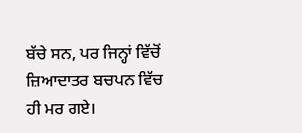ਬੱਚੇ ਸਨ, ਪਰ ਜਿਨ੍ਹਾਂ ਵਿੱਚੋਂ ਜ਼ਿਆਦਾਤਰ ਬਚਪਨ ਵਿੱਚ ਹੀ ਮਰ ਗਏ।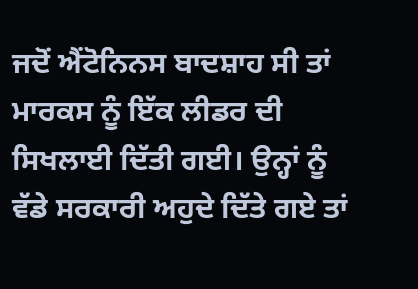ਜਦੋਂ ਐਂਟੋਨਿਨਸ ਬਾਦਸ਼ਾਹ ਸੀ ਤਾਂ ਮਾਰਕਸ ਨੂੰ ਇੱਕ ਲੀਡਰ ਦੀ ਸਿਖਲਾਈ ਦਿੱਤੀ ਗਈ। ਉਨ੍ਹਾਂ ਨੂੰ ਵੱਡੇ ਸਰਕਾਰੀ ਅਹੁਦੇ ਦਿੱਤੇ ਗਏ ਤਾਂ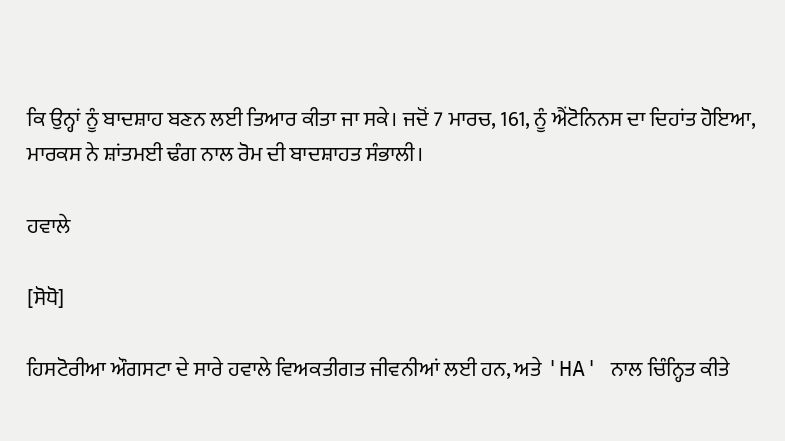ਕਿ ਉਨ੍ਹਾਂ ਨੂੰ ਬਾਦਸ਼ਾਹ ਬਣਨ ਲਈ ਤਿਆਰ ਕੀਤਾ ਜਾ ਸਕੇ। ਜਦੋਂ 7 ਮਾਰਚ, 161, ਨੂੰ ਐਂਟੋਨਿਨਸ ਦਾ ਦਿਹਾਂਤ ਹੋਇਆ, ਮਾਰਕਸ ਨੇ ਸ਼ਾਂਤਮਈ ਢੰਗ ਨਾਲ ਰੋਮ ਦੀ ਬਾਦਸ਼ਾਹਤ ਸੰਭਾਲੀ।

ਹਵਾਲੇ

[ਸੋਧੋ]

ਹਿਸਟੋਰੀਆ ਔਗਸਟਾ ਦੇ ਸਾਰੇ ਹਵਾਲੇ ਵਿਅਕਤੀਗਤ ਜੀਵਨੀਆਂ ਲਈ ਹਨ, ਅਤੇ 'HA' ਨਾਲ ਚਿੰਨ੍ਹਿਤ ਕੀਤੇ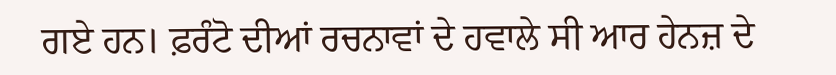ਗਏ ਹਨ। ਫ਼ਰੰਟੋ ਦੀਆਂ ਰਚਨਾਵਾਂ ਦੇ ਹਵਾਲੇ ਸੀ ਆਰ ਹੇਨਜ਼ ਦੇ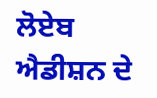ਲੋਏਬ ਐਡੀਸ਼ਨ ਦੇ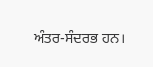ਅੰਤਰ-ਸੰਦਰਭ ਹਨ।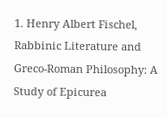1. Henry Albert Fischel, Rabbinic Literature and Greco-Roman Philosophy: A Study of Epicurea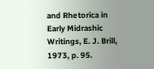and Rhetorica in Early Midrashic Writings, E. J. Brill, 1973, p. 95.